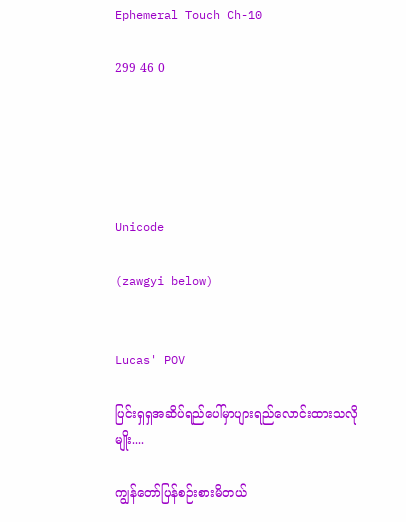Ephemeral Touch Ch-10

299 46 0





Unicode

(zawgyi below)


Lucas' POV

ပြင်းရှရှအဆိပ်ရည်ပေါ်မှာပျားရည်လောင်းထားသလိုမျိုး....

ကျွန်တော်ပြန်စဉ်းစားမိတယ်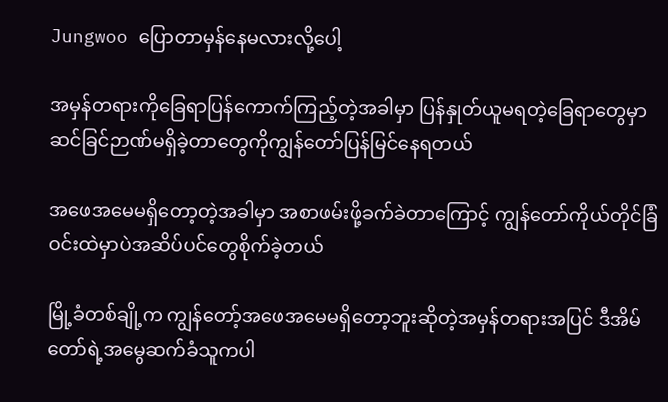Jungwoo ပြောတာမှန်နေမလားလို့ပေါ့

အမှန်တရားကိုခြေရာပြန်ကောက်ကြည့်တဲ့အခါမှာ ပြန်နှုတ်ယူမရတဲ့ခြေရာတွေမှာ ဆင်ခြင်ဉာဏ်မရှိခဲ့တာတွေကိုကျွန်တော်ပြန်မြင်နေရတယ်

အဖေအမေမရှိတော့တဲ့အခါမှာ အစာဖမ်းဖို့ခက်ခဲတာကြောင့် ကျွန်တော်ကိုယ်တိုင်ခြံဝင်းထဲမှာပဲအဆိပ်ပင်တွေစိုက်ခဲ့တယ်

မြို့ခံတစ်ချို့က ကျွန်တော့်အဖေအမေမရှိတော့ဘူးဆိုတဲ့အမှန်တရားအပြင် ဒီအိမ်တော်ရဲ့အမွေဆက်ခံသူကပါ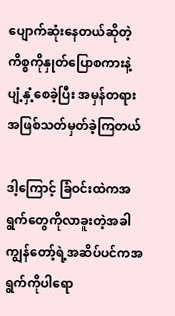ပျောက်ဆုံးနေတယ်ဆိုတဲ့ကိစ္စကိုနှုတ်ပြောစကားနဲ့ပျံ့နှံ့စေခဲ့ပြီး အမှန်တရားအဖြစ်သတ်မှတ်ခဲ့ကြတယ်

ဒါ့ကြောင့် ခြံဝင်းထဲကအရွက်တွေကိုလာခူးတဲ့အခါ ကျွန်တော့်ရဲ့အဆိပ်ပင်ကအရွက်ကိုပါရော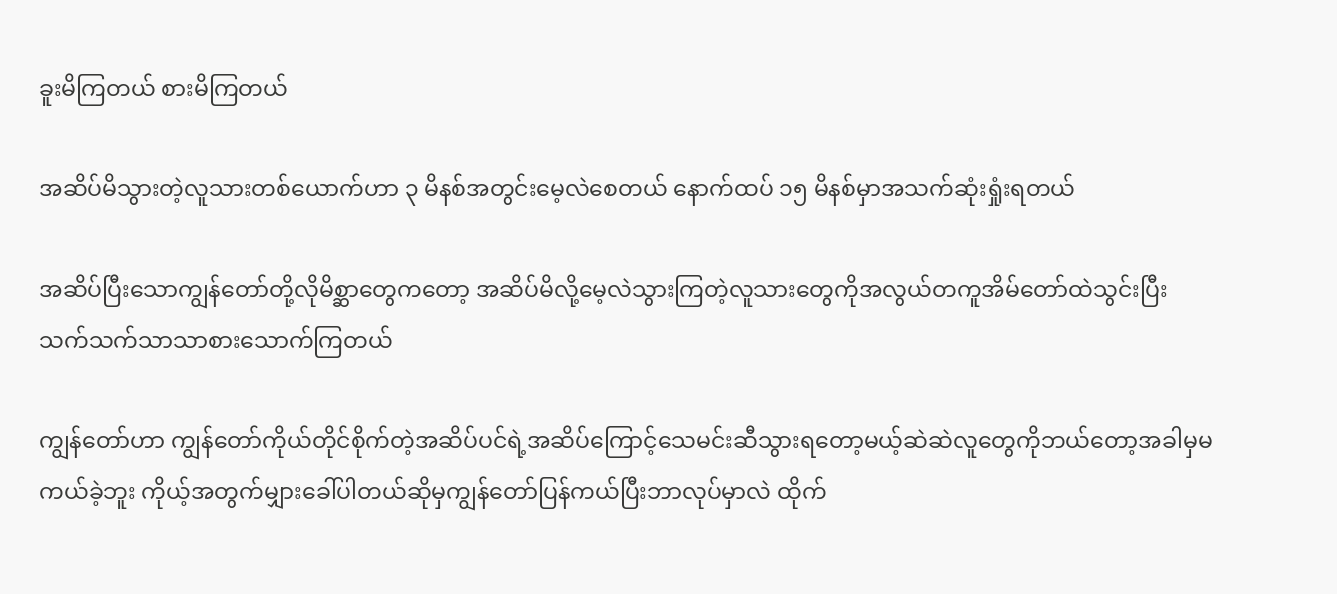ခူးမိကြတယ် စားမိကြတယ်

အဆိပ်မိသွားတဲ့လူသားတစ်ယောက်ဟာ ၃ မိနစ်အတွင်းမေ့လဲစေတယ် နောက်ထပ် ၁၅ မိနစ်မှာအသက်ဆုံးရှုံးရတယ်

အဆိပ်ပြီးသောကျွန်တော်တို့လိုမိစ္ဆာတွေကတော့ အဆိပ်မိလို့မေ့လဲသွားကြတဲ့လူသားတွေကိုအလွယ်တကူအိမ်တော်ထဲသွင်းပြီး သက်သက်သာသာစားသောက်ကြတယ်

ကျွန်တော်ဟာ ကျွန်တော်ကိုယ်တိုင်စိုက်တဲ့အဆိပ်ပင်ရဲ့အဆိပ်ကြောင့်သေမင်းဆီသွားရတော့မယ့်ဆဲဆဲလူတွေကိုဘယ်တော့အခါမှမကယ်ခဲ့ဘူး ကိုယ့်အတွက်မျှားခေါ်ပါတယ်ဆိုမှကျွန်တော်ပြန်ကယ်ပြီးဘာလုပ်မှာလဲ ထိုက်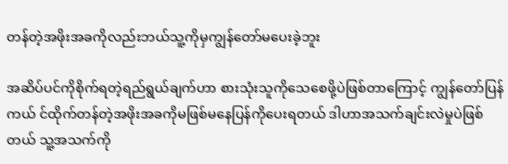တန်တဲ့အဖိုးအခကိုလည်းဘယ်သူ့ကိုမှကျွန်တော်မပေးခဲ့ဘူး

အဆိပ်ပင်ကိုစိုက်ရတဲ့ရည်ရွယ်ချက်ဟာ စားသုံးသူကိုသေစေဖို့ပဲဖြစ်တာကြောင့် ကျွန်တော်ပြန်ကယ် င်ထိုက်တန်တဲ့အဖိုးအခကိုမဖြစ်မနေပြန်ကိုပေးရတယ် ဒါဟာအသက်ချင်းလဲမှုပဲဖြစ်တယ် သူ့အသက်ကို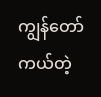ကျွန်တော်ကယ်တဲ့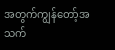အတွက်ကျွန်တော့်အသက်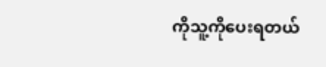ကိုသူ့ကိုပေးရတယ်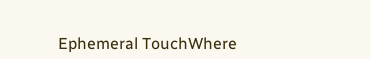Ephemeral TouchWhere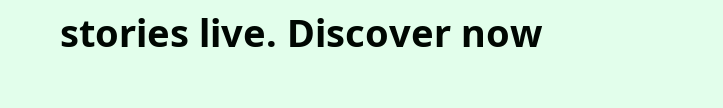stories live. Discover now